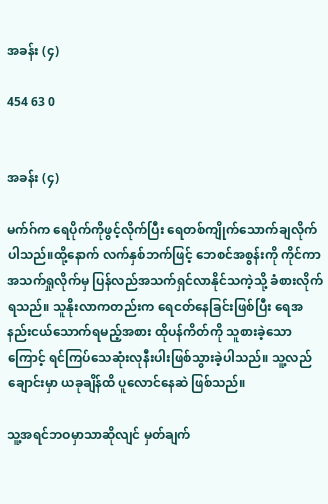အခန်း (၄)

454 63 0


အခန်း (၄)

မက်ဂ်က ရေပိုက်ကိုဖွင့်လိုက်ပြီး ရေတစ်ကျိုက်သောက်ချလိုက်ပါသည်။ထို့နောက် လက်နှစ်ဘက်ဖြင့် ဘေစင်အစွန်းကို ကိုင်ကာ အသက်ရှုလိုက်မှ ပြန်လည်အသက်ရှင်လာနိုင်သကဲ့သို့ ခံစားလိုက်ရသည်။ သူနိုးလာကတည်းက ရေငတ်နေခြင်းဖြစ်ပြီး ရေအနည်းငယ်သောက်ရမည့်အစား ထိုပန်ကိတ်ကို သူစားခဲ့သောကြောင့် ရင်ကြပ်သေဆုံးလုနီးပါးဖြစ်သွားခဲ့ပါသည်။ သူ့လည်ချောင်းမှာ ယခုချိန်ထိ ပူလောင်နေဆဲ ဖြစ်သည်။

သူ့အရင်ဘဝမှာသာဆိုလျင် မှတ်ချက်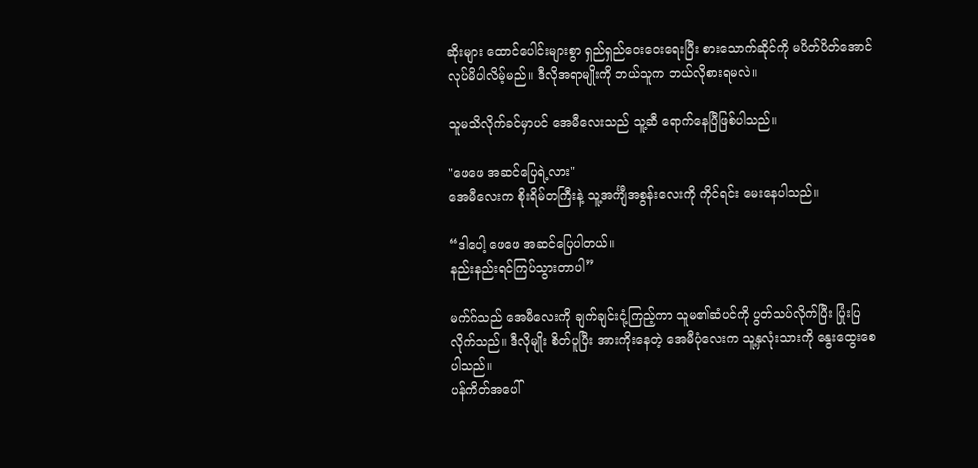ဆိုးများ ထောင်ပေါင်းများစွာ ရှည်ရှည်ဝေးဝေးရေးပြီး စားသောက်ဆိုင်ကို မပိတ်ပိတ်အောင် လုပ်မိပါလိမ့်မည်။ ဒီလိုအရာမျိုးကို ဘယ်သူက ဘယ်လိုစားရမလဲ။

သူမသိလိုက်ခင်မှာပင် အေမီလေးသည် သူ့ဆီ ရောက်နေပြီဖြစ်ပါသည်။

"ဖေဖေ အဆင်ပြေရဲ့လား"
အေမီလေးက စိုးရိမ်တကြီးနဲ့ သူ့အင်္ကျီအစွန်း‌လေးကို ကိုင်ရင်း မေးနေပါသည်။

“ဒါပေါ့ ဖေဖေ အဆင်ပြေပါတယ်။
နည်းနည်းရင်ကြပ်သွားတာပါ”

မက်ဂ်သည် အေမီ‌လေးကို ချက်ချင်းငုံ့ကြည့်ကာ သူမ၏ဆံပင်ကို ပွတ်သပ်လိုက်ပြီး ပြုံးပြလိုက်သည်။ ဒီလိုမျိုး စိတ်ပူပြီး အားကိုးနေတဲ့ အေမီပုံလေးက သူ့နှလုံးသားကို နွေးထွေးစေပါသည်။
ပန်ကိတ်အပေါ်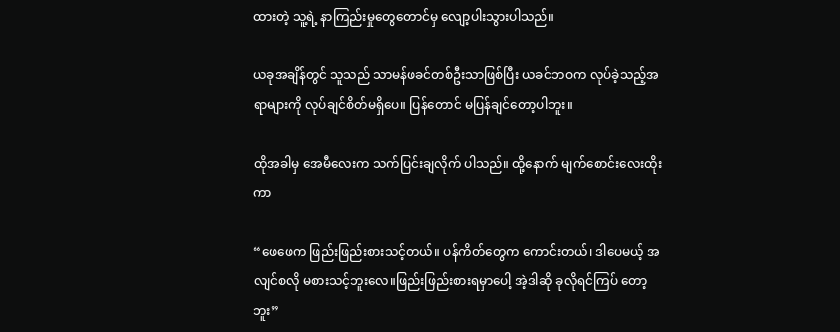ထားတဲ့ သူ့ရဲ့ နာကြည်းမှုတွေတောင်မှ လျော့ပါးသွားပါသည်။

ယခုအချိန်တွင် သူသည် သာမန်ဖခင်တစ်ဦးသာဖြစ်ပြီး ယခင်ဘဝက လုပ်ခဲ့သည့်အရာများကို လုပ်ချင်စိတ်မရှိပေ။ ပြန်တောင် မပြန်ချင်တော့ပါဘူး။

ထိုအခါမှ အေမီလေးက သက်ပြင်းချလိုက် ပါသည်။ ထို့နောက် မျက်စောင်းလေးထိုးကာ

“ဖေဖေက ဖြည်းဖြည်းစားသင့်တယ်။ ပန်ကိတ်တွေက ကောင်းတယ်၊ ဒါပေမယ့် အလျင်စလို မစားသင့်ဘူးလေ။ဖြည်းဖြည်းစားရမှာ‌ပေါ့ အဲ့ဒါဆို ခုလိုရင်ကြပ်‌ တော့ဘူး”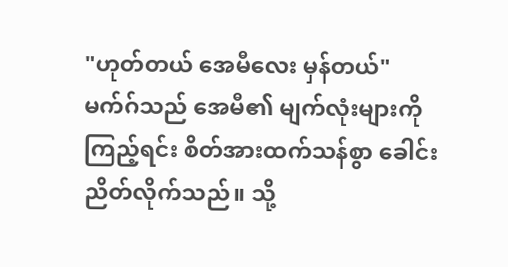"ဟုတ်တယ် အေမီလေး မှန်တယ်"
မက်ဂ်သည် အေမီ၏ မျက်လုံးများကို ကြည့်ရင်း စိတ်အားထက်သန်စွာ ခေါင်းညိတ်လိုက်သည်။ သို့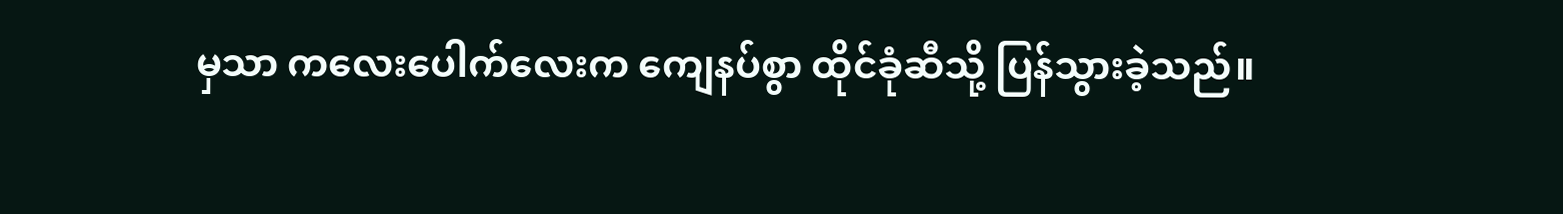မှသာ ကလေး‌ပေါက်လေးက ကျေနပ်စွာ ထိုင်ခုံဆီသို့ ပြန်သွားခဲ့သည်။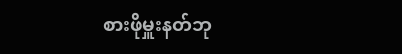စားဖိုမှူးနတ်ဘု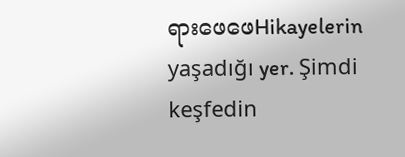ရားဖေဖေHikayelerin yaşadığı yer. Şimdi keşfedin